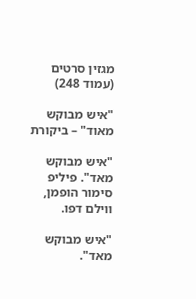מגזין סרטים (עמוד 248)

"איש מבוקש מאוד" – ביקורת

"איש מבוקש מאד". פיליפ סימור הופמן, ווילם דפו.

"איש מבוקש מאד".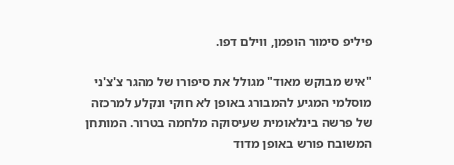פיליפ סימור הופמן, ווילם דפו.

"איש מבוקש מאוד" מגולל את סיפורו של מהגר צ'צ'ני מוסלמי המגיע להמבורג באופן לא חוקי ונקלע למרכזה של פרשה בינלאומית שעיסוקה מלחמה בטרור. המותחן המשובח פורש באופן מדוד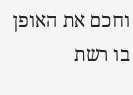וחכם את האופן בו רשת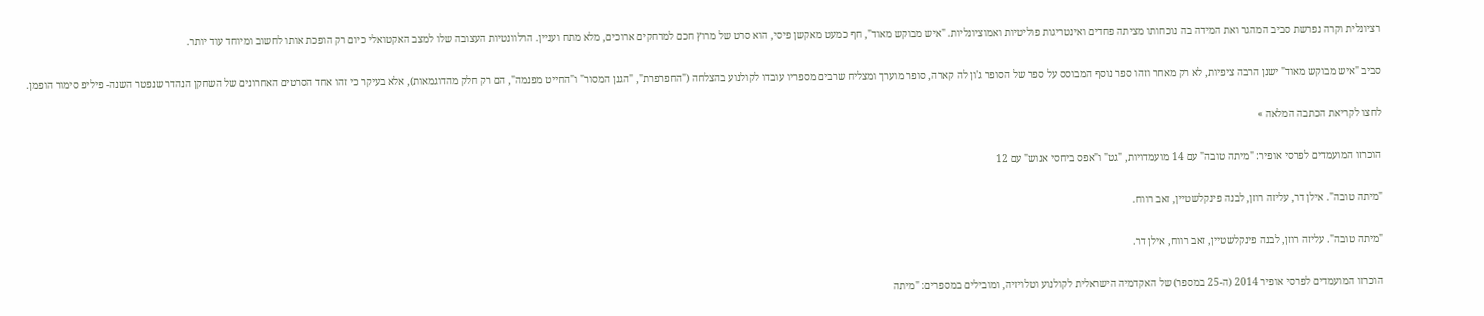רציונלית וקרה נפרשת סביב המהגר ואת המידה בה נוכחותו מציתה פחדים ואינטריגות פוליטיות ואמוציונליות. "איש מבוקש מאוד", חף כמעט מאקשן פיסי, הוא סרט של מרוץ חכם למרחקים ארוכים, מלא מתח ועניין. הרלוונטיות העצובה שלו למצב האקטואלי כיום רק הופכת אותו לחשוב ומיוחד עוד יותר.

סביב "איש מבוקש מאוד" ישנן הרבה ציפיות, לא רק מאחר וזהו ספר נוסף המבוסס על ספר של הסופר ג'ון לה קארה, סופר מוערך ומצליח שרבים מספריו עובדו לקולנוע בהצלחה ("החפרפרת", "הגנן המסור" ו"החייט מפנמה", הם רק חלק מהדוגמאות), אלא בעיקר כי זהו אחד הסרטים האחרונים של השחקן הנהדר שנפטר השנה- פיליפ סימור הופמן.

לחצו לקריאת הכתבה המלאה »

הוכרזו המועמדים לפרסי אופיר: "מיתה טובה" עם 14 מועמדויות, "גט" ו"אפס ביחסי אנוש" עם 12

"מיתה טובה". אילן דר, עליזה רוזן, לבנה פינקלשטיין, זאב רווח.

"מיתה טובה". עליזה רוזן, לבנה פינקלשטיין, זאב רווח, אילן דר.

הוכרזו המועמדים לפרסי אופיר 2014 (ה-25 במספר) של האקדמיה הישראלית לקולנוע וטלויזיה, ומובילים במספרים: "מיתה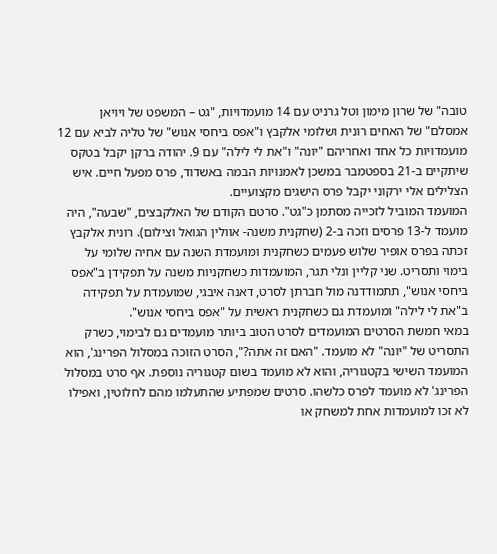טובה" של שרון מימון וטל גרניט עם 14 מועמדויות, "גט – המשפט של ויויאן אמסלם" של האחים רונית ושלומי אלקבץ ו"אפס ביחסי אנוש" של טליה לביא עם 12 מועמדויות כל אחד ואחריהם "יונה" ו"את לי לילה" עם 9. יהודה ברקן יקבל בטקס שיתקיים ב-21 בספטמבר במשכן לאמנויות הבמה באשדוד, פרס מפעל חיים. איש הצלילים אלי ירקוני יקבל פרס הישגים מקצועיים.
המועמד המוביל לזכייה מסתמן כ"גט". סרטם הקודם של האלקבצים, "שבעה", היה מועמד ל-13 פרסים וזכה ב-2 (שחקנית משנה- אוולין הגואל וצילום). רונית אלקבץ זכתה בפרס אופיר שלוש פעמים כשחקנית ומועמדת השנה עם אחיה שלומי על בימוי ותסריט. שני קליין ונלי תגר, המועמדות כשחקניות משנה על תפקידן ב"אפס ביחסי אנוש", תתמודדנה מול חברתן לסרט, דאנה איבגי, שמועמדת על תפקידה ב"את לי לילה" ומועמדת גם כשחקנית ראשית על "אפס ביחסי אנוש".
במאי חמשת הסרטים המועמדים לסרט הטוב ביותר מועמדים גם לבימוי, כשרק התסריט של "יונה" לא מועמד. "האם זה אתה?", הסרט הזוכה במסלול הפרינג', הוא המועמד השישי בקטגוריה, והוא לא מועמד בשום קטגוריה נוספת. אף סרט במסלול הפרינג' לא מועמד לפרס כלשהו. סרטים שמפתיע שהתעלמו מהם לחלוטין, ואפילו לא זכו למועמדות אחת למשחק או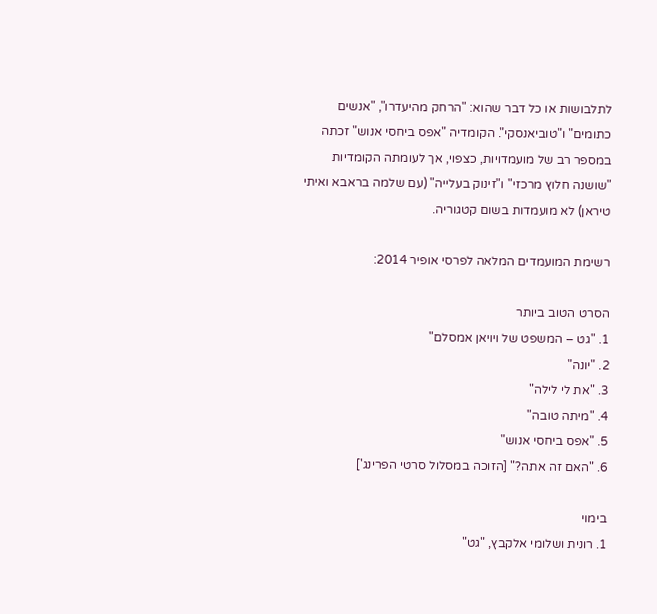לתלבושות או כל דבר שהוא: "הרחק מהיעדרו", "אנשים כתומים" ו"טוביאנסקי". הקומדיה "אפס ביחסי אנוש" זכתה במספר רב של מועמדויות, כצפוי, אך לעומתה הקומדיות "שושנה חלוץ מרכזי" ו"זינוק בעלייה" (עם שלמה בראבא ואיתי טיראן) לא מועמדות בשום קטגוריה.

רשימת המועמדים המלאה לפרסי אופיר 2014:

הסרט הטוב ביותר
1. "גט – המשפט של ויויאן אמסלם"
2. "יונה"
3. "את לי לילה"
4. "מיתה טובה"
5. "אפס ביחסי אנוש"
6. "האם זה אתה?" [הזוכה במסלול סרטי הפרינג']

בימוי
1. רונית ושלומי אלקבץ, "גט"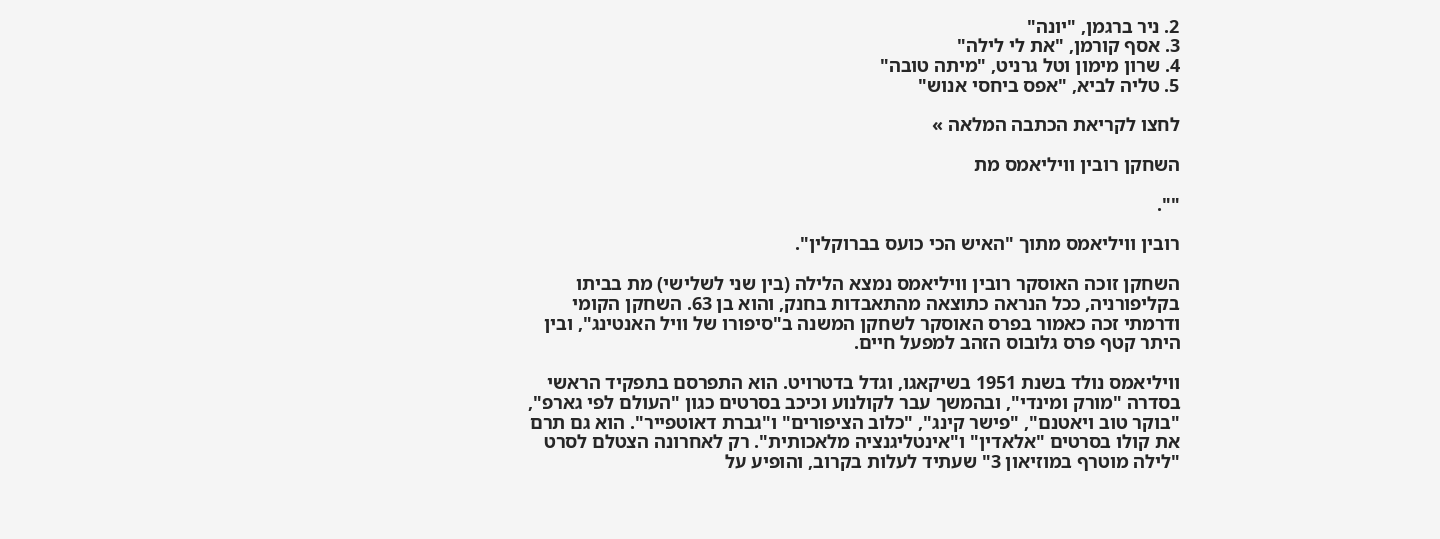2. ניר ברגמן, "יונה"
3. אסף קורמן, "את לי לילה"
4. שרון מימון וטל גרניט, "מיתה טובה"
5. טליה לביא, "אפס ביחסי אנוש"

לחצו לקריאת הכתבה המלאה »

השחקן רובין וויליאמס מת

"".

רובין וויליאמס מתוך "האיש הכי כועס בברוקלין".

השחקן זוכה האוסקר רובין וויליאמס נמצא הלילה (בין שני לשלישי) מת בביתו בקליפורניה, ככל הנראה כתוצאה מהתאבדות בחנק, והוא בן 63. השחקן הקומי ודרמתי זכה כאמור בפרס האוסקר לשחקן המשנה ב"סיפורו של וויל האנטינג", ובין היתר קטף פרס גלובוס הזהב למפעל חיים.

וויליאמס נולד בשנת 1951 בשיקאגו, וגדל בדטרויט. הוא התפרסם בתפקיד הראשי בסדרה "מורק ומינדי", ובהמשך עבר לקולנוע וכיכב בסרטים כגון "העולם לפי גארפ", "בוקר טוב ויאטנם", "פישר קינג", "כלוב הציפורים" ו"גברת דאוטפייר". הוא גם תרם את קולו בסרטים "אלאדין" ו"אינטליגנציה מלאכותית". רק לאחרונה הצטלם לסרט "לילה מוטרף במוזיאון 3" שעתיד לעלות בקרוב, והופיע על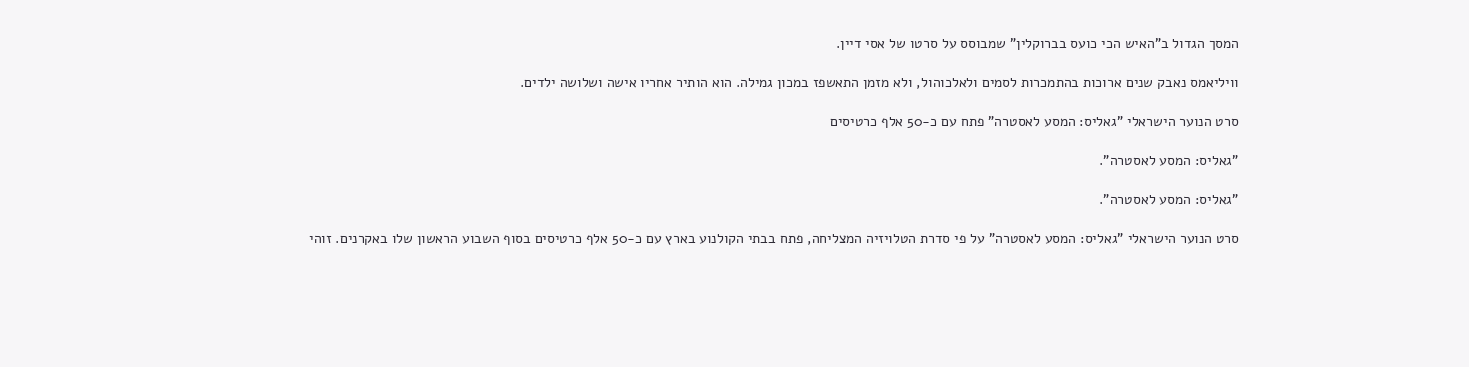המסך הגדול ב"האיש הכי כועס בברוקלין" שמבוסס על סרטו של אסי דיין.

וויליאמס נאבק שנים ארוכות בהתמכרות לסמים ולאלכוהול, ולא מזמן התאשפז במכון גמילה. הוא הותיר אחריו אישה ושלושה ילדים.

סרט הנוער הישראלי "גאליס: המסע לאסטרה" פתח עם כ-50 אלף כרטיסים

"גאליס: המסע לאסטרה".

"גאליס: המסע לאסטרה".

סרט הנוער הישראלי "גאליס: המסע לאסטרה" על פי סדרת הטלויזיה המצליחה, פתח בבתי הקולנוע בארץ עם כ-50 אלף כרטיסים בסוף השבוע הראשון שלו באקרנים. זוהי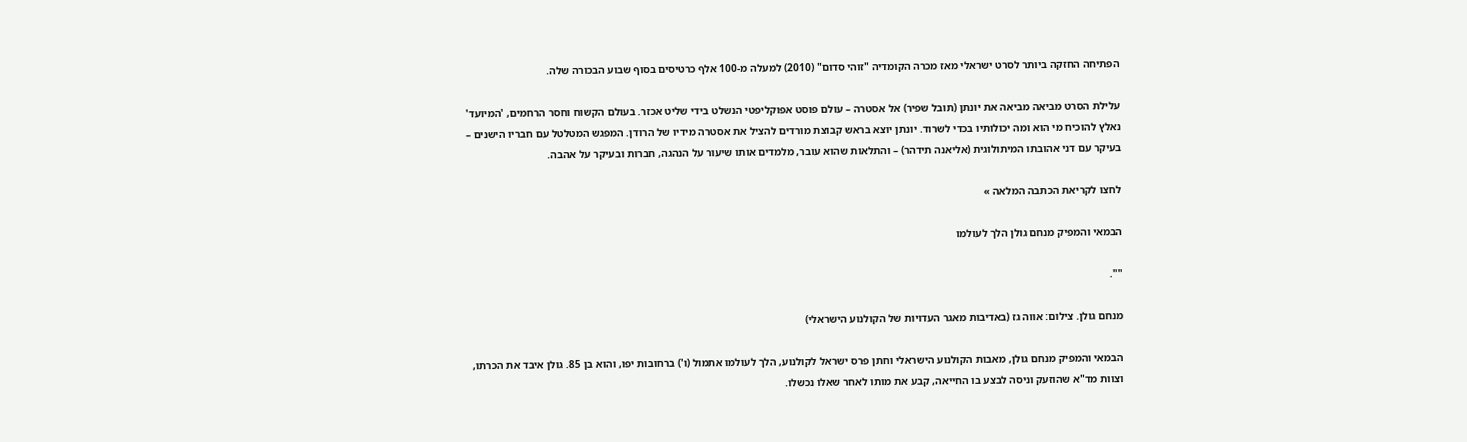הפתיחה החזקה ביותר לסרט ישראלי מאז מכרה הקומדיה "זוהי סדום" (2010) למעלה מ-100 אלף כרטיסים בסוף שבוע הבכורה שלה.

עלילת הסרט מביאה מביאה את יונתן (תובל שפיר) אל אסטרה – עולם פוסט אפוקליפטי הנשלט בידי שליט אכזר. בעולם הקשוח וחסר הרחמים, 'המיועד' נאלץ להוכיח מי הוא ומה יכולותיו בכדי לשרוד. יונתן יוצא בראש קבוצת מורדים להציל את אסטרה מידיו של הרודן. המפגש המטלטל עם חבריו הישנים – בעיקר עם דני אהובתו המיתולוגית (אליאנה תידהר) – והתלאות שהוא עובר, מלמדים אותו שיעור על הנהגה, חברות ובעיקר על אהבה.

לחצו לקריאת הכתבה המלאה »

הבמאי והמפיק מנחם גולן הלך לעולמו

"".

מנחם גולן. צילום: אווה גז (באדיבות מאגר העדויות של הקולנוע הישראלי)

הבמאי והמפיק מנחם גולן, מאבות הקולנוע הישראלי וחתן פרס ישראל לקולנוע, הלך לעולמו אתמול (ו') ברחובות יפו, והוא בן 85. גולן איבד את הכרתו, וצוות מד"א שהוזעק וניסה לבצע בו החייאה, קבע את מותו לאחר שאלו נכשלו.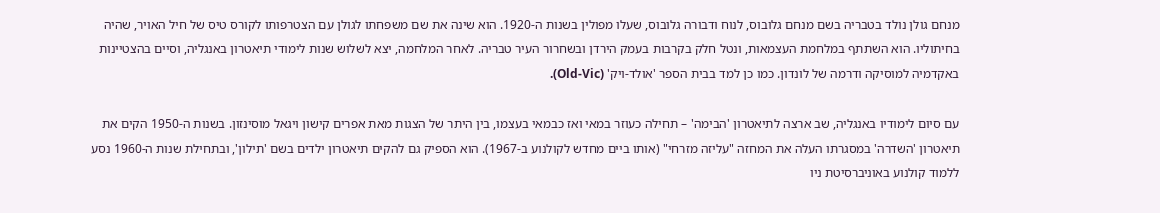מנחם גולן נולד בטבריה בשם מנחם גלובוס, לנוח ודבורה גלובוס, שעלו מפולין בשנות ה-1920. הוא שינה את שם משפחתו לגולן עם הצטרפותו לקורס טיס של חיל האויר, שהיה בחיתוליו. הוא השתתף במלחמת העצמאות, ונטל חלק בקרבות בעמק הירדן ובשחרור העיר טבריה. לאחר המלחמה, יצא לשלוש שנות לימודי תיאטרון באנגליה, וסיים בהצטיינות באקדמיה למוסיקה ודרמה של לונדון. כמו כן למד בבית הספר 'אולד-ויק' (Old-Vic).

עם סיום לימודיו באנגליה, שב ארצה לתיאטרון 'הבימה' – תחילה כעוזר במאי ואז כבמאי בעצמו, בין היתר של הצגות מאת אפרים קישון ויגאל מוסינזון. בשנות ה-1950 הקים את תיאטרון 'השדרה' במסגרתו העלה את המחזה "עליזה מזרחי" (אותו ביים מחדש לקולנוע ב-1967). הוא הספיק גם להקים תיאטרון ילדים בשם 'תילון', ובתחילת שנות ה-1960 נסע ללמוד קולנוע באוניברסיטת ניו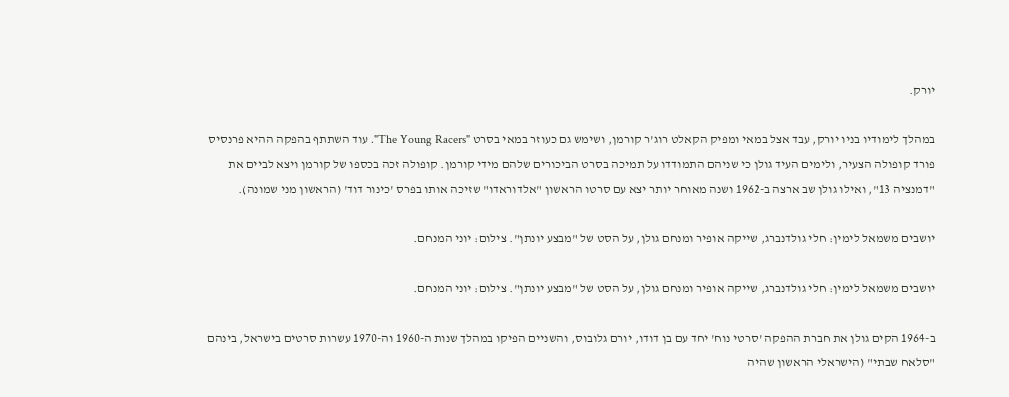יורק.

במהלך לימודיו בניו יורק, עבד אצל במאי ומפיק הקאלט רוג'ר קורמן, ושימש גם כעוזר במאי בסרט "The Young Racers". עוד השתתף בהפקה ההיא פרנסיס פורד קופולה הצעיר, ולימים העיד גולן כי שניהם התמודדו על תמיכה בסרט הביכורים שלהם מידי קורמן. קופולה זכה בכספו של קורמן ויצא לביים את "דמנציה 13", ואילו גולן שב ארצה ב-1962 ושנה מאוחר יותר יצא עם סרטו הראשון "אלדוראדו" שזיכה אותו בפרס 'כינור דוד' (הראשון מני שמונה).

יושבים משמאל לימין: חלי גולדנברג, שייקה אופיר ומנחם גולן, על הסט של "מבצע יונתן". צילום: יוני המנחם.

יושבים משמאל לימין: חלי גולדנברג, שייקה אופיר ומנחם גולן, על הסט של "מבצע יונתן". צילום: יוני המנחם.

ב-1964 הקים גולן את חברת ההפקה 'סרטי נוח' יחד עם בן דודו, יורם גלובוס, והשניים הפיקו במהלך שנות ה-1960 וה-1970 עשרות סרטים בישראל, בינהם "סלאח שבתי" (הישראלי הראשון שהיה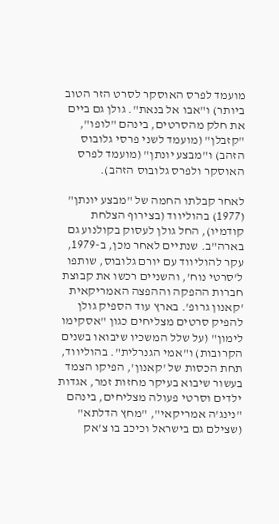מועמד לפרס האוסקר לסרט הזר הטוב ביותר) ו"אבו אל בנאת". גולן גם ביים את חלק מהסרטים, בינהם "לופו", "קזבלן" (מועמד לשני פרסי גלובוס הזהב) ו"מבצע יונתן" (מועמד לפרס האוסקר ולפרס גלובוס הזהב).

לאחר קבלתו החמה של "מבצע יונתן" (1977) בהוליווד (בצירוף הצלחת קודמיו), החל גולן לעסוק בקולנוע גם בארה"ב. שנתיים לאחר מכן, ב-1979, עקר להוליווד עם יורם גלובוס, שותפו ל'סרטי נוח', והשניים רכשו את קבוצת חברות ההפקה וההפצה האמריקאית 'קאנון גרופ'. בארץ עוד הספיק גולן להפיק סרטים מצליחים כגון "אסקימו לימון" (על שלל המשכיו שיבואו בשנים הקרובות) ו"אמי הגנרלית". בהוליווד, תחת הכסות של 'קאנון', הפיקו הצמד בעשור שיבוא בעיקר מחזות זמר, אגדות ילדים וסרטי פעולה מצליחים, בינהם "נינג'ה אמריקאי", "מחץ הדלתא" (שצילם גם בישראל וכיכב בו צ'אק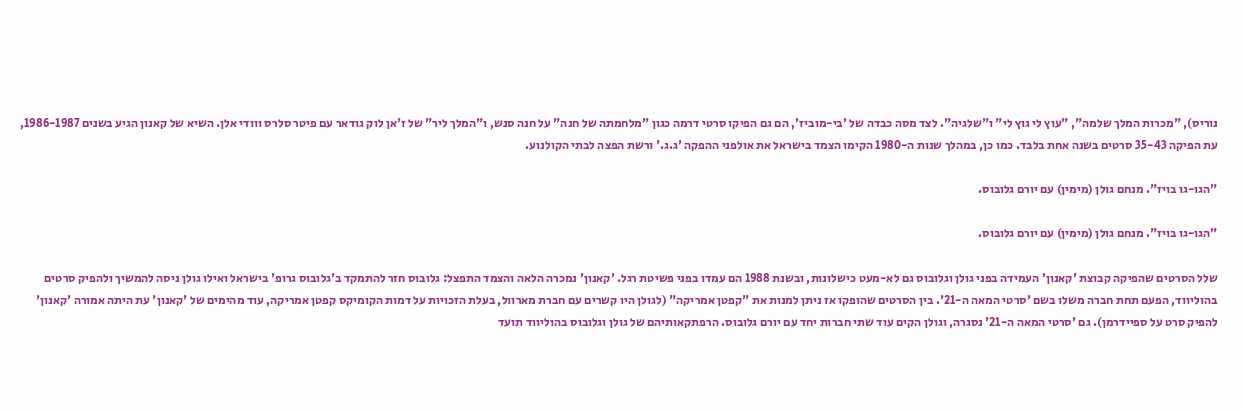נוריס), "מכרות המלך שלמה", "עוץ לי גוץ לי" ו"שלגיה". לצד מסה כבדה של 'בי-מוביז', הם גם הפיקו סרטי דרמה כגון "מלחמתה של חנה" על חנה סנש, ו"המלך ליר" של ז'אן לוק גודאר עם פיטר סלרס ווודי אלן. השיא של קאנון הגיע בשנים 1986-1987, עת הפיקה 35-43 סרטים בשנה אחת בלבד. כמו כן, במהלך שנות ה-1980 הקימו הצמד בישראל את אולפני ההפקה 'ג.ג.' ורשת הפצה לבתי הקולנוע.

"הגו-גו בויז". מנחם גולן (מימין) עם יורם גלובוס.

"הגו-גו בויז". מנחם גולן (מימין) עם יורם גלובוס.

שלל הסרטים שהפיקה קבוצת 'קאנון' העמידה בפני גולן וגלובוס גם לא-מעט כישלונות, ובשנת 1988 הם עמדו בפני פשיטת רגל. 'קאנון' נמכרה הלאה והצמד התפצל: גלובוס חזר להתמקד ב'גלובוס גרופ' בישראל ואילו גולן ניסה להמשיך ולהפיק סרטים בהוליווד, הפעם תחת חברה משלו בשם 'סרטי המאה ה-21'. בין הסרטים שהופקו אז ניתן למנות את "קפטן אמריקה" (לגולן היו קשרים עם חברת מארוול, בעלת הזכויות על דמות הקומיקס קפטן אמריקה, עוד מהימים של 'קאנון' עת היתה אמורה 'קאנון' להפיק סרט על ספיידרמן). גם 'סרטי המאה ה-21' נסגרה, וגולן הקים עוד שתי חברות יחד עם יורם גלובוס. הרפתקאותיהם של גולן וגלובוס בהוליווד תועד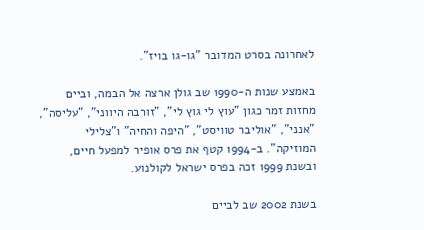לאחרונה בסרט המדובר "גו-גו בויז".

באמצע שנות ה-1990 שב גולן ארצה אל הבמה, וביים מחזות זמר כגון "עוץ לי גוץ לי", "זורבה היווני", "עליסה", "אנני", "אוליבר טוויסט", "היפה והחיה" ו"צלילי המוזיקה". ב-1994 קטף את פרס אופיר למפעל חיים, ובשנת 1999 זכה בפרס ישראל לקולנוע.

בשנת 2002 שב לביים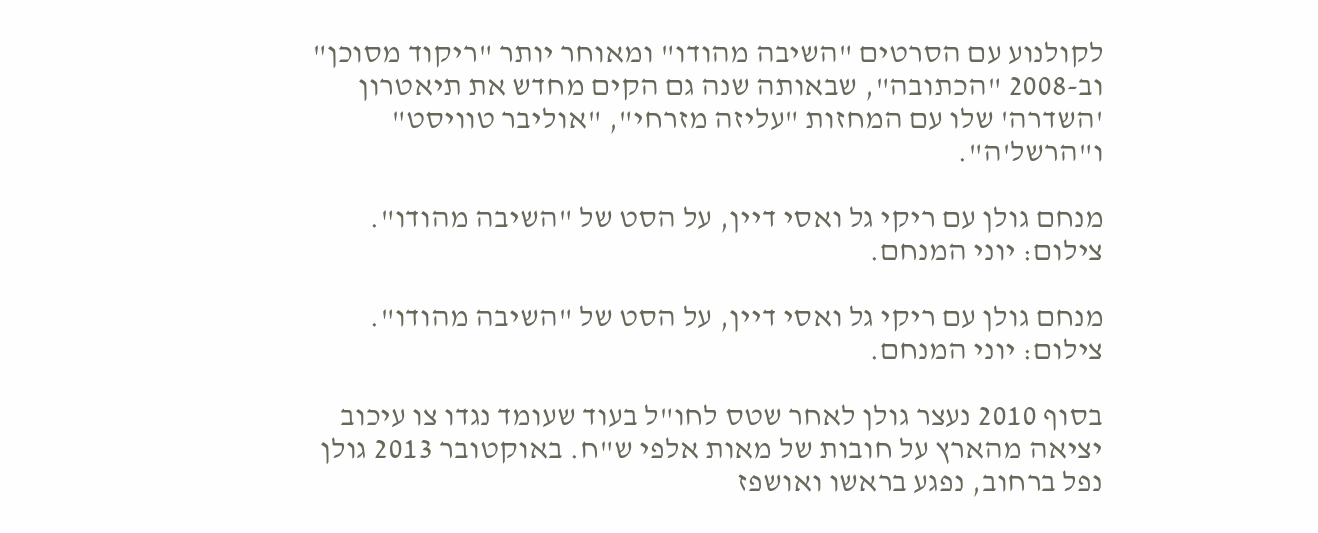לקולנוע עם הסרטים "השיבה מהודו" ומאוחר יותר "ריקוד מסוכן" וב-2008 "הכתובה", שבאותה שנה גם הקים מחדש את תיאטרון 'השדרה' שלו עם המחזות "עליזה מזרחי", "אוליבר טוויסט" ו"הרשל'ה".

מנחם גולן עם ריקי גל ואסי דיין, על הסט של "השיבה מהודו". צילום: יוני המנחם.

מנחם גולן עם ריקי גל ואסי דיין, על הסט של "השיבה מהודו". צילום: יוני המנחם.

בסוף 2010 נעצר גולן לאחר שטס לחו"ל בעוד שעומד נגדו צו עיכוב יציאה מהארץ על חובות של מאות אלפי ש"ח. באוקטובר 2013 גולן נפל ברחוב, נפגע בראשו ואושפז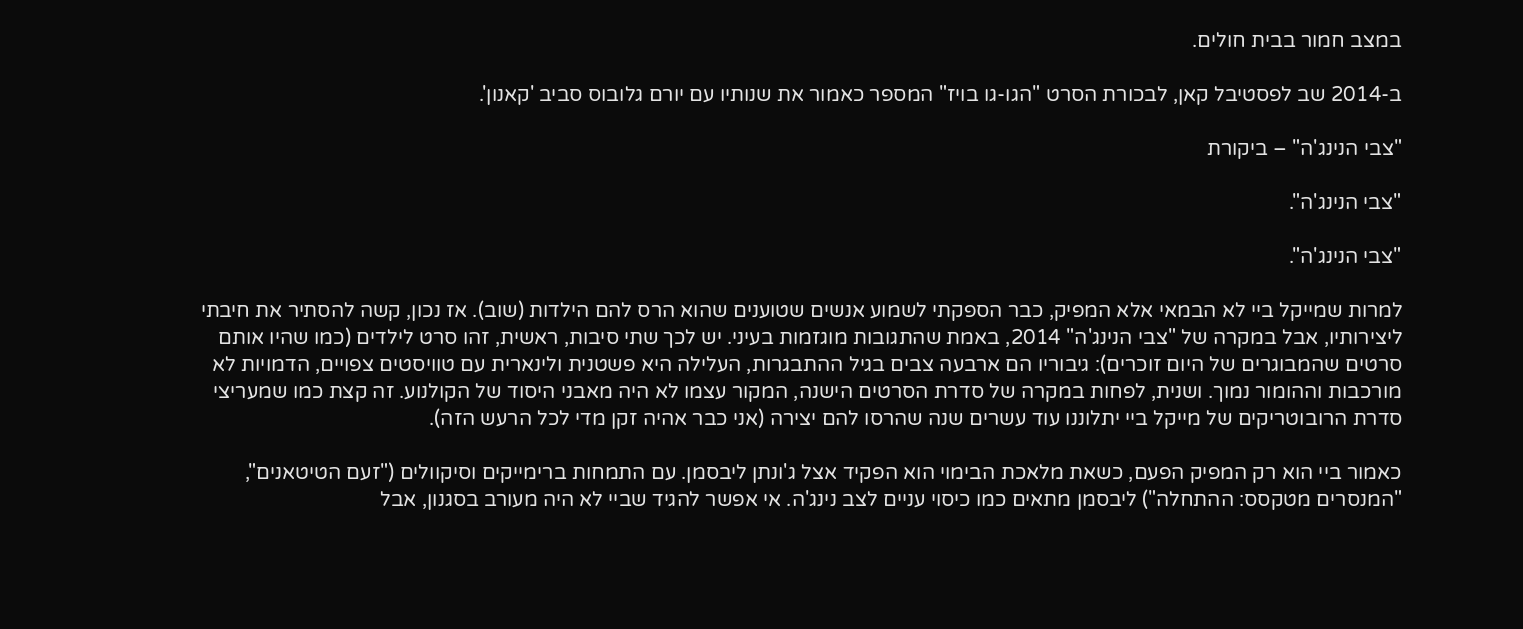במצב חמור בבית חולים.

ב-2014 שב לפסטיבל קאן, לבכורת הסרט "הגו-גו בויז" המספר כאמור את שנותיו עם יורם גלובוס סביב 'קאנון'.

"צבי הנינג'ה" – ביקורת

"צבי הנינג'ה".

"צבי הנינג'ה".

למרות שמייקל ביי לא הבמאי אלא המפיק, כבר הספקתי לשמוע אנשים שטוענים שהוא הרס להם הילדות (שוב). אז נכון, קשה להסתיר את חיבתי ליצירותיו, אבל במקרה של "צבי הנינג'ה" 2014, באמת שהתגובות מוגזמות בעיני. יש לכך שתי סיבות, ראשית, זהו סרט לילדים (כמו שהיו אותם סרטים שהמבוגרים של היום זוכרים): גיבוריו הם ארבעה צבים בגיל ההתבגרות, העלילה היא פשטנית ולינארית עם טוויסטים צפויים, הדמויות לא מורכבות וההומור נמוך. ושנית, לפחות במקרה של סדרת הסרטים הישנה, המקור עצמו לא היה מאבני היסוד של הקולנוע. זה קצת כמו שמעריצי סדרת הרובוטריקים של מייקל ביי יתלוננו עוד עשרים שנה שהרסו להם יצירה (אני כבר אהיה זקן מדי לכל הרעש הזה).

כאמור ביי הוא רק המפיק הפעם, כשאת מלאכת הבימוי הוא הפקיד אצל ג'ונתן ליבסמן. עם התמחות ברימייקים וסיקוולים ("זעם הטיטאנים", "המנסרים מטקסס: ההתחלה") ליבסמן מתאים כמו כיסוי עניים לצב נינג'ה. אי אפשר להגיד שביי לא היה מעורב בסגנון, אבל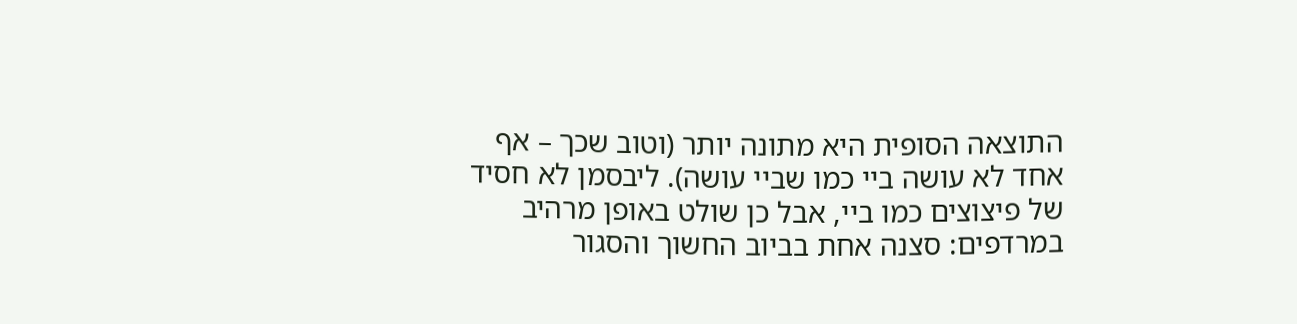התוצאה הסופית היא מתונה יותר (וטוב שכך – אף אחד לא עושה ביי כמו שביי עושה). ליבסמן לא חסיד של פיצוצים כמו ביי, אבל כן שולט באופן מרהיב במרדפים: סצנה אחת בביוב החשוך והסגור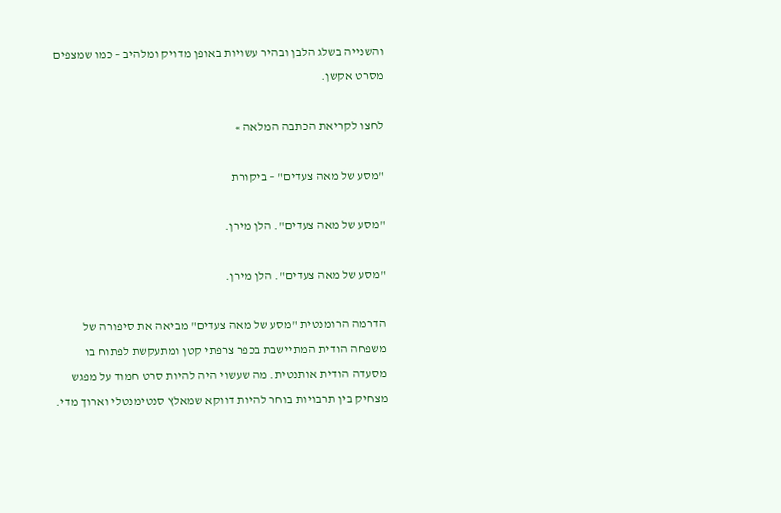והשנייה בשלג הלבן ובהיר עשויות באופן מדויק ומלהיב – כמו שמצפים מסרט אקשן.

לחצו לקריאת הכתבה המלאה »

"מסע של מאה צעדים" – ביקורת

"מסע של מאה צעדים". הלן מירן.

"מסע של מאה צעדים". הלן מירן.

הדרמה הרומנטית "מסע של מאה צעדים" מביאה את סיפורה של משפחה הודית המתיישבת בכפר צרפתי קטן ומתעקשת לפתוח בו מסעדה הודית אותנטית. מה שעשוי היה להיות סרט חמוד על מפגש מצחיק בין תרבויות בוחר להיות דווקא שמאלץ סנטימנטלי וארוך מדי.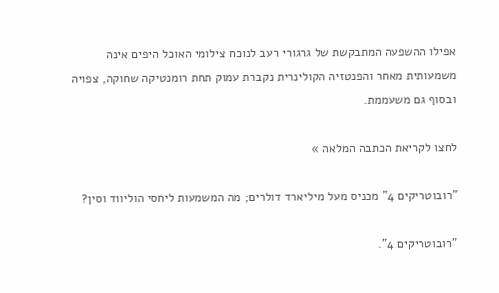אפילו ההשפעה המתבקשת של גרגורי רעב לנוכח צילומי האוכל היפים אינה משמעותית מאחר והפנטזיה הקולינרית נקברת עמוק תחת רומנטיקה שחוקה, צפויה ובסוף גם משעממת.

לחצו לקריאת הכתבה המלאה »

"רובוטריקים 4" מכניס מעל מיליארד דולרים; מה המשמעות ליחסי הוליווד וסין?

"רובוטריקים 4".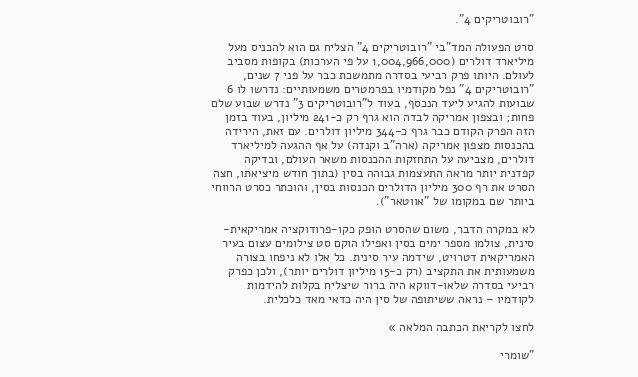"רובוטריקים 4".

סרט הפעולה המד"בי "רובוטריקים 4" הצליח גם הוא להכניס מעל מיליארד דולרים (1,004,966,000 על פי הערכות) בקופות מסביב לעולם. היותו פרק רביעי בסדרה מתמשכת כבר על פני 7 שנים, "רובוטריקים 4" נפל מקודמיו בפרמטרים משמעותיים: נדרשו לו 6 שבועות להגיע ליעד הנכסף, בעוד ל"רובוטריקים 3" נדרש שבוע שלם פחות; ובצפון אמריקה לבדה הוא גרף רק כ-241 מיליון, בעוד בזמן הזה הפרק הקודם כבר גרף כ-344 מיליון דולרים. עם זאת, הירידה בהכנסות מצפון אמריקה (ארה"ב וקנדה) על אף ההגעה למיליארד דולרים, מצביעה על התחזקות ההכנסות משאר העולם, ובדיקה קפדנית יותר מראה התעצמות גבוהה בסין (בתוך חודש מיציאתו, חצה הסרט את רף 300 מיליון הדולרים הכנסות בסין, והוכתר כסרט הרווחי ביותר שם במקומו של "אווטאר").

לא במקרה הדבר, משום שהסרט הופק כקו-פרודוקציה אמריקאית-סינית, צולמו מספר ימים בסין ואפילו הוקם סט צילומים עצום בעיר האמריקאית דטרויט, שידמה עיר סינית. כל אלו לא ניפחו בצורה משמעותית את התקציב (רק כ-15 מיליון דולרים יותר), ולכן כפרק רביעי בסדרה שלאו-דווקא היה ברור שיצליח בקלות להידמות לקודמיו – נראה ששיתופה של סין היה כדאי מאד כלכלית.

לחצו לקריאת הכתבה המלאה »

"שומרי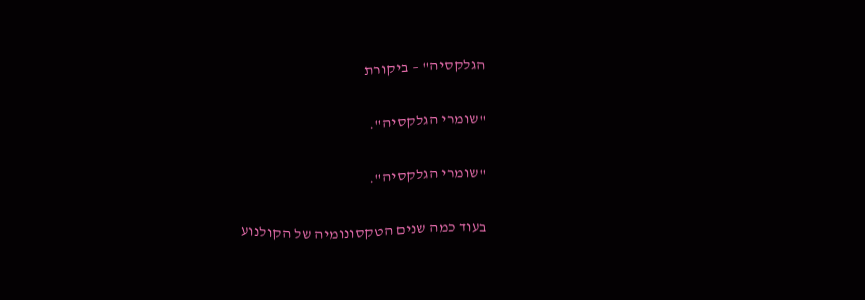הגלקסיה" – ביקורת

"שומרי הגלקסיה".

"שומרי הגלקסיה".

בעוד כמה שנים הטקסונומיה של הקולנוע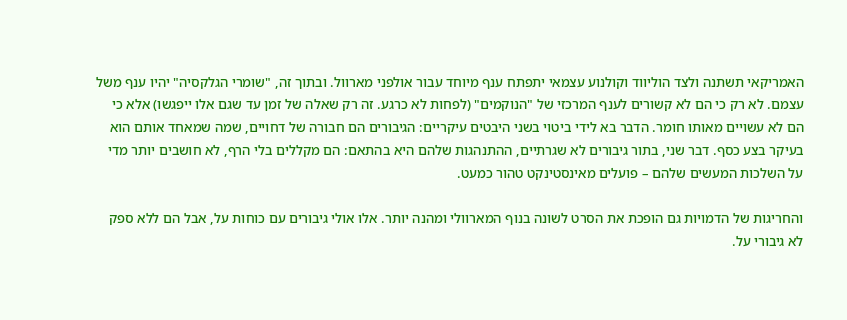האמריקאי תשתנה ולצד הוליווד וקולנוע עצמאי יתפתח ענף מיוחד עבור אולפני מארוול. ובתוך זה, "שומרי הגלקסיה" יהיו ענף משל עצמם. לא רק כי הם לא קשורים לענף המרכזי של "הנוקמים" (לפחות לא כרגע. זה רק שאלה של זמן עד שגם אלו ייפגשו) אלא כי הם לא עשויים מאותו חומר. הדבר בא לידי ביטוי בשני היבטים עיקריים: הגיבורים הם חבורה של דחויים, שמה שמאחד אותם הוא בעיקר בצע כסף. דבר שני, בתור גיבורים לא שגרתיים, ההתנהגות שלהם היא בהתאם: הם מקללים בלי הרף, לא חושבים יותר מדי על השלכות המעשים שלהם – פועלים מאינסטינקט טהור כמעט.

והחריגות של הדמויות גם הופכת את הסרט לשונה בנוף המארוולי ומהנה יותר. אלו אולי גיבורים עם כוחות על, אבל הם ללא ספק לא גיבורי על.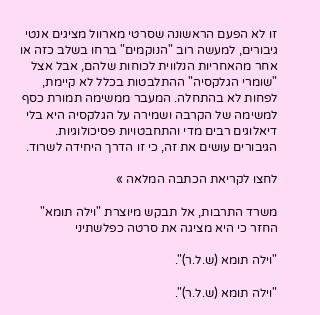זו לא הפעם הראשונה שסרטי מארוול מציגים אנטי גיבורים, למעשה רוב "הנוקמים" ברחו בשלב כזה או אחר מהאחריות הנלווית לכוחות שלהם, אבל אצל "שומרי הגלקסיה" ההתלבטות בכלל לא קיימת, לפחות לא בהתחלה. המעבר ממשימה תמורת כסף למשימה של הקרבה ושמירה על הגלקסיה היא בלי דיאלוגים רבים מדי והתחבטויות פסיכולוגיות. הגיבורים עושים את זה, כי זו הדרך היחידה לשרוד.

לחצו לקריאת הכתבה המלאה »

משרד התרבות, אל תבקש מיוצרת "וילה תומא" החזר כי היא מציגה את סרטה כפלשתיני

"וילה תומא (ש.ל.ר)".

"וילה תומא (ש.ל.ר)".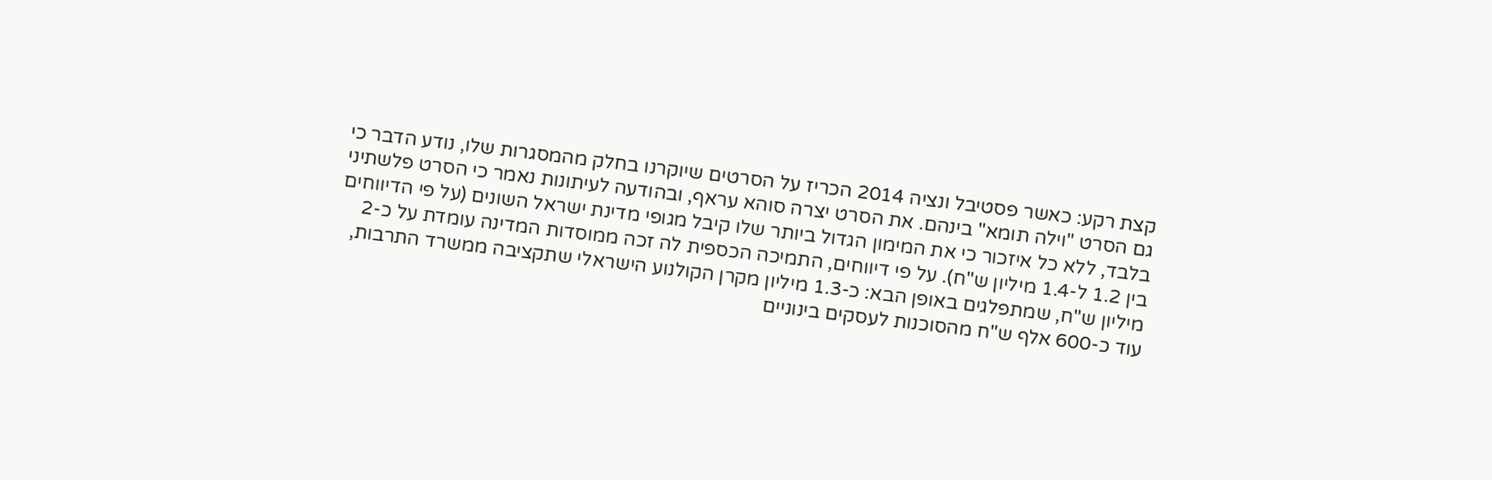קצת רקע: כאשר פסטיבל ונציה 2014 הכריז על הסרטים שיוקרנו בחלק מהמסגרות שלו, נודע הדבר כי גם הסרט "וילה תומא" בינהם. את הסרט יצרה סוהא עראף, ובהודעה לעיתונות נאמר כי הסרט פלשתיני בלבד, ללא כל איזכור כי את המימון הגדול ביותר שלו קיבל מגופי מדינת ישראל השונים (על פי הדיווחים בין 1.2 ל-1.4 מיליון ש"ח). על פי דיווחים, התמיכה הכספית לה זכה ממוסדות המדינה עומדת על כ-2 מיליון ש"ח, שמתפלגים באופן הבא: כ-1.3 מיליון מקרן הקולנוע הישראלי שתקציבה ממשרד התרבות, עוד כ-600 אלף ש"ח מהסוכנות לעסקים בינוניים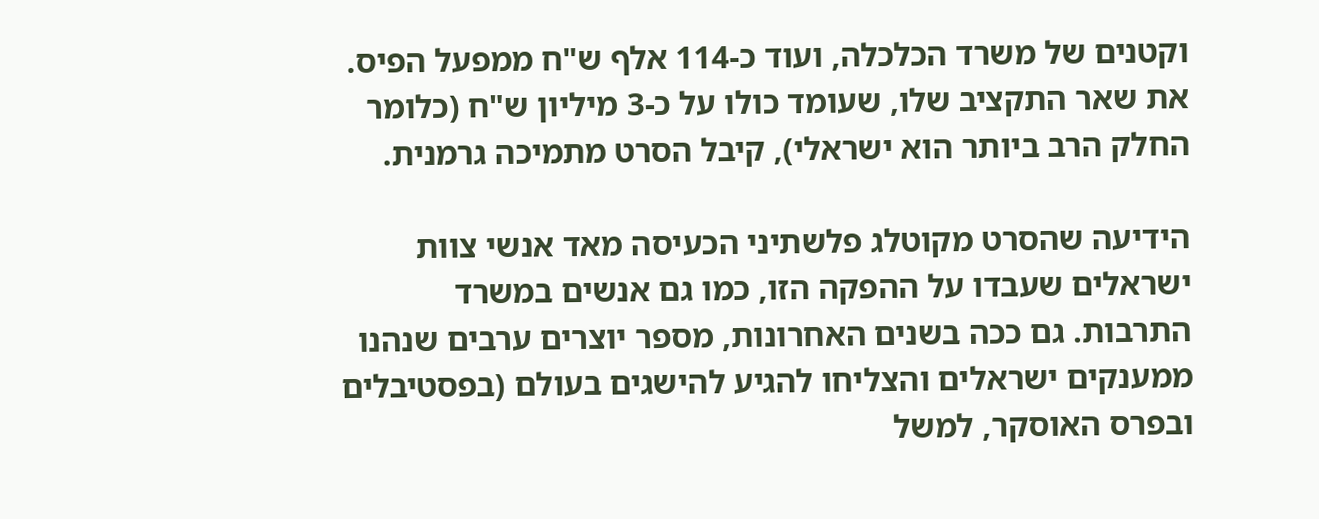וקטנים של משרד הכלכלה, ועוד כ-114 אלף ש"ח ממפעל הפיס. את שאר התקציב שלו, שעומד כולו על כ-3 מיליון ש"ח (כלומר החלק הרב ביותר הוא ישראלי), קיבל הסרט מתמיכה גרמנית.

הידיעה שהסרט מקוטלג פלשתיני הכעיסה מאד אנשי צוות ישראלים שעבדו על ההפקה הזו, כמו גם אנשים במשרד התרבות. גם ככה בשנים האחרונות, מספר יוצרים ערבים שנהנו ממענקים ישראלים והצליחו להגיע להישגים בעולם (בפסטיבלים ובפרס האוסקר, למשל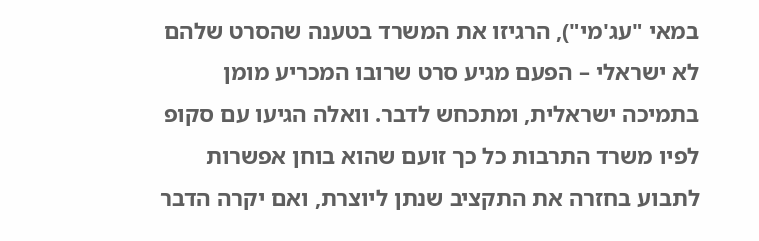במאי "עג'מי"), הרגיזו את המשרד בטענה שהסרט שלהם לא ישראלי – הפעם מגיע סרט שרובו המכריע מומן בתמיכה ישראלית, ומתכחש לדבר. וואלה הגיעו עם סקופ לפיו משרד התרבות כל כך זועם שהוא בוחן אפשרות לתבוע בחזרה את התקציב שנתן ליוצרת, ואם יקרה הדבר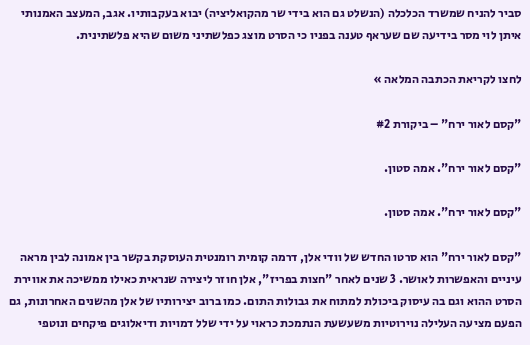סביר להניח שמשרד הכלכלה (הנשלט גם הוא בידי שר מהקואליציה) יבוא בעקבותיו. אגב, המעצב האמנותי איתן לוי מסר בידיעה שם שעראף טענה בפניו כי הסרט מוצג כפלשתיני משום שהיא פלשתינית.

לחצו לקריאת הכתבה המלאה »

"קסם לאור ירח" – ביקורת #2

"קסם לאור ירח". אמה סטון.

"קסם לאור ירח". אמה סטון.

"קסם לאור ירח" הוא סרטו החדש של וודי אלן, דרמה קומית רומנטית העוסקת בקשר בין אמונה לבין מראה עיניים והאפשרות לאושר. 3 שנים לאחר "חצות בפריז", אלן חוזר ליצירה שנראית כאילו ממשיכה את אווירת הסרט ההוא וגם בה עיסוק ביכולת למתוח את גבולות התום. כמו ברוב יצירותיו של אלן מהשנים האחרונות, גם הפעם מציעה העלילה נוירוטיות משעשעת הנתמכת כראוי על ידי שלל דמויות ודיאלוגים פיקחים ונוטפי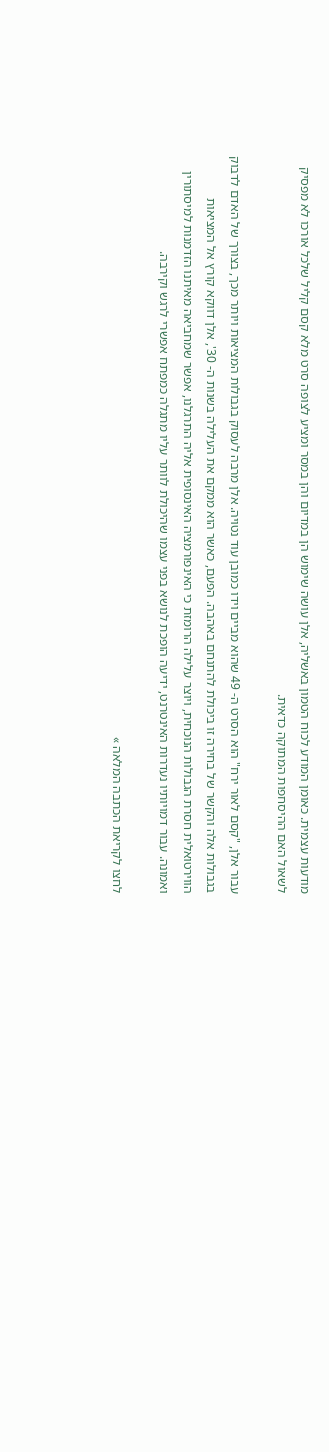מודעות עצמית. כאומן המודע לכוח הטמון באשליה, אלן עושה שימוש הן במדיום והן במסר ומציע לצופה סרט מלא קסם קליל שלכל אורכו לא מפסיק לשאול האם ההיסחפות המתוקה כדאית.

עבור אלן, "קסם לאור ירח" הוא הסרט ה- 49 שהוא מביים וידו כמובן עוד נטויה. אלן מרבה לעסוק בגבולות המציאות ויותר מכך, בצורך של האדם לדבוק בגבולות אלה והקשר של בחירה זו ביכולת להתנחם באהבה. הפעם, כאשר הוא ממקם את העלילה בשנות ה- 30', אלן דווקא קורץ אל המציאות הווירטואלית חסרת הגבולות הנוכחית, ויוצר עלילה הרומזת כי האינפורמציה האינסופית אליה התרגלנו, אפשר שמחביאה מאיתנו הזדמנות למיסתורין ואמונה. עבור דמויותיו נעדרות האינטרנט, ידיעה הופכת לנושא בפני עצמו שהיכולת לוותר עליו מתגלה כמפתח אפשרי לרגש וקירבה.

לחצו לקריאת הכתבה המלאה »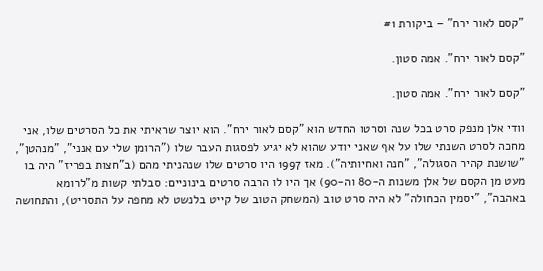"קסם לאור ירח" – ביקורת #1

"קסם לאור ירח". אמה סטון.

"קסם לאור ירח". אמה סטון.

וודי אלן מנפק סרט בכל שנה וסרטו החדש הוא "קסם לאור ירח". הוא יוצר שראיתי את כל הסרטים שלו, אני מחכה לסרט השנתי שלו על אף שאני יודע שהוא לא יגיע לפסגות העבר שלו ("הרומן שלי עם אנני", "מנהטן", "שושנת קהיר הסגולה", "חנה ואחיותיה"). מאז 1997 היו סרטים שלו שנהניתי מהם (ב"חצות בפריז" היה בו מעט מן הקסם של אלן משנות ה-80 וה-90) אך היו לו הרבה סרטים בינוניים: סבלתי קשות מ"לרומא באהבה", "יסמין הכחולה" לא היה סרט טוב (המשחק הטוב של קייט בלנשט לא מחפה על התסריט), והתחושה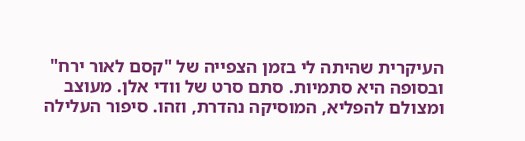העיקרית שהיתה לי בזמן הצפייה של "קסם לאור ירח" ובסופה היא סתמיות. סתם סרט של וודי אלן. מעוצב ומצולם להפליא, המוסיקה נהדרת, וזהו. סיפור העלילה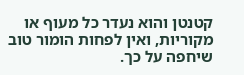קטנטן והוא נעדר כל מעוף או מקוריות, ואין לפחות הומור טוב שיחפה על כך.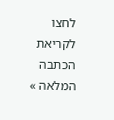לחצו לקריאת הכתבה המלאה »